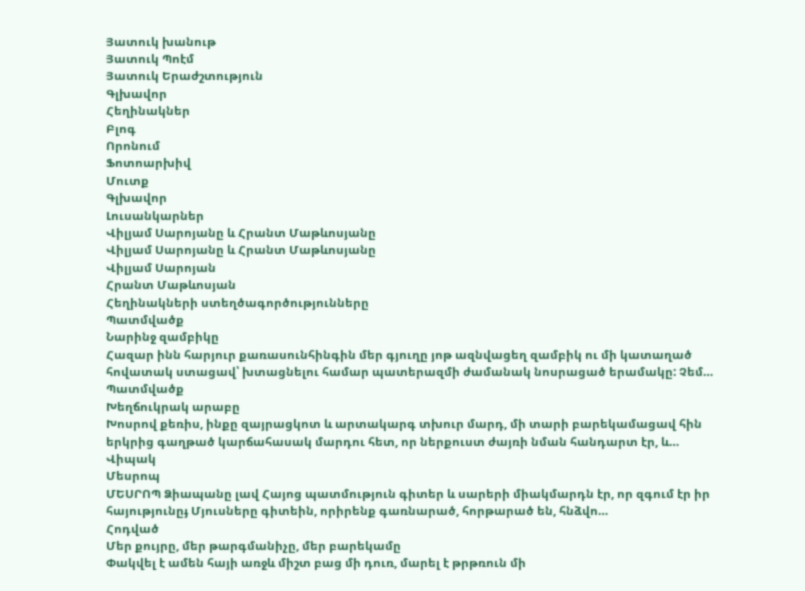Յատուկ խանութ
Յատուկ Պոէմ
Յատուկ Երաժշտություն
Գլխավոր
Հեղինակներ
Բլոգ
Որոնում
Ֆոտոարխիվ
Մուտք
Գլխավոր
Լուսանկարներ
Վիլյամ Սարոյանը և Հրանտ Մաթևոսյանը
Վիլյամ Սարոյանը և Հրանտ Մաթևոսյանը
Վիլյամ Սարոյան
Հրանտ Մաթևոսյան
Հեղինակների ստեղծագործությունները
Պատմվածք
Նարինջ զամբիկը
Հազար ինն հարյուր քառասունհինգին մեր գյուղը յոթ ազնվացեղ զամբիկ ու մի կատաղած հովատակ ստացավ՝ խտացնելու համար պատերազմի ժամանակ նոսրացած երամակը: Չեմ…
Պատմվածք
Խեղճուկրակ արաբը
Խոսրով քեռիս, ինքը զայրացկոտ և արտակարգ տխուր մարդ, մի տարի բարեկամացավ հին երկրից գաղթած կարճահասակ մարդու հետ, որ ներքուստ ժայռի նման հանդարտ էր, և…
Վիպակ
Մեսրոպ
ՄԵՍՐՈՊ Ձիապանը լավ Հայոց պատմություն գիտեր և սարերի միակմարդն էր, որ զգում էր իր հայությունըֈ Մյուսները գիտեին, որիրենք գառնարած, հորթարած են, հնձվո…
Հոդված
Մեր քույրը, մեր թարգմանիչը, մեր բարեկամը
Փակվել է ամեն հայի առջև միշտ բաց մի դուռ, մարել է թրթռուն մի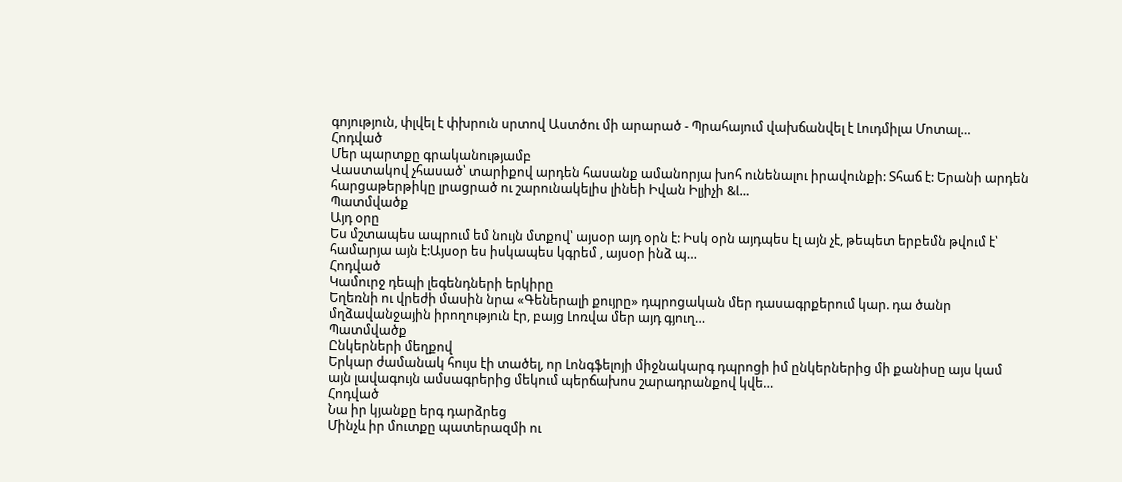գոյություն, փլվել է փխրուն սրտով Աստծու մի արարած - Պրահայում վախճանվել է Լուդմիլա Մոտալ…
Հոդված
Մեր պարտքը գրականությամբ
Վաստակով չհասած՝ տարիքով արդեն հասանք ամանորյա խոհ ունենալու իրավունքի: Տհաճ է: Երանի արդեն հարցաթերթիկը լրացրած ու շարունակելիս լինեի Իվան Իլյիչի &l…
Պատմվածք
Այդ օրը
Ես մշտապես ապրում եմ նույն մտքով՝ այսօր այդ օրն է: Իսկ օրն այդպես էլ այն չէ, թեպետ երբեմն թվում է՝ համարյա այն է:Այսօր ես իսկապես կգրեմ , այսօր ինձ պ…
Հոդված
Կամուրջ դեպի լեգենդների երկիրը
Եղեռնի ու վրեժի մասին նրա «Գեներալի քույրը» դպրոցական մեր դասագրքերում կար. դա ծանր մղձավանջային իրողություն էր, բայց Լոռվա մեր այդ գյուղ…
Պատմվածք
Ընկերների մեղքով
Երկար ժամանակ հույս էի տածել, որ Լոնգֆելոյի միջնակարգ դպրոցի իմ ընկերներից մի քանիսը այս կամ այն լավագույն ամսագրերից մեկում պերճախոս շարադրանքով կվե…
Հոդված
Նա իր կյանքը երգ դարձրեց
Մինչև իր մուտքը պատերազմի ու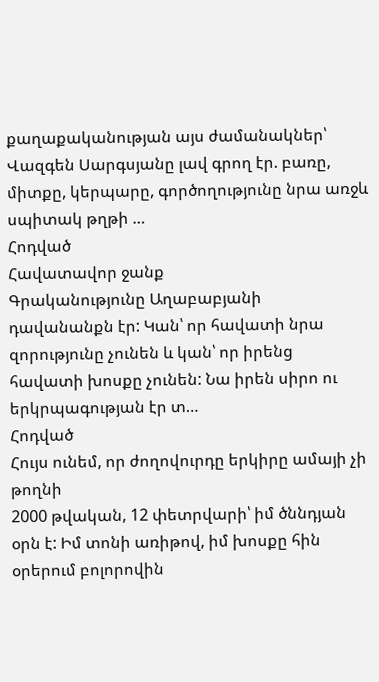քաղաքականության այս ժամանակներ՝ Վազգեն Սարգսյանը լավ գրող էր. բառը, միտքը, կերպարը, գործողությունը նրա առջև սպիտակ թղթի …
Հոդված
Հավատավոր ջանք
Գրականությունը Աղաբաբյանի դավանանքն էր: Կան՝ որ հավատի նրա զորությունը չունեն և կան՝ որ իրենց հավատի խոսքը չունեն: Նա իրեն սիրո ու երկրպագության էր տ…
Հոդված
Հույս ունեմ, որ ժողովուրդը երկիրը ամայի չի թողնի
2000 թվական, 12 փետրվարի՝ իմ ծննդյան օրն է: Իմ տոնի առիթով, իմ խոսքը հին օրերում բոլորովին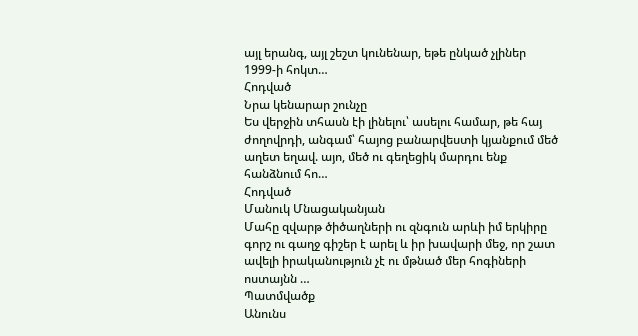այլ երանգ, այլ շեշտ կունենար, եթե ընկած չլիներ 1999-ի հոկտ…
Հոդված
Նրա կենարար շունչը
Ես վերջին տհասն էի լինելու՝ ասելու համար, թե հայ ժողովրդի, անգամ՝ հայոց բանարվեստի կյանքում մեծ աղետ եղավ. այո, մեծ ու գեղեցիկ մարդու ենք հանձնում հո…
Հոդված
Մանուկ Մնացականյան
Մահը զվարթ ծիծաղների ու զնգուն արևի իմ երկիրը գորշ ու գաղջ գիշեր է արել և իր խավարի մեջ, որ շատ ավելի իրականություն չէ ու մթնած մեր հոգիների ոստայնն …
Պատմվածք
Անունս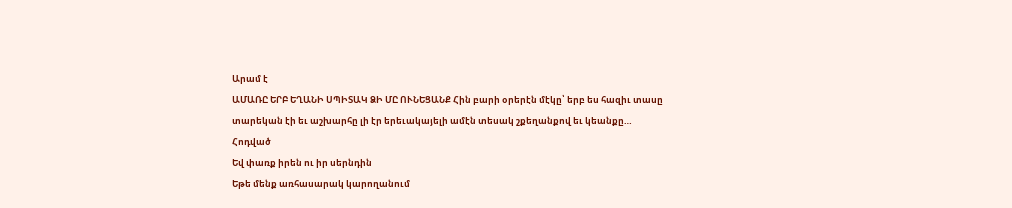Արամ է
ԱՄԱՌԸ ԵՐԲ ԵՂԱՆԻ ՍՊԻՏԱԿ ՁԻ ՄԸ ՈՒՆԵՑԱՆՔ Հին բարի օրերէն մէկը՝ երբ ես հազիւ տասը տարեկան էի եւ աշխարհը լի էր երեւակայելի ամէն տեսակ շքեղանքով եւ կեանքը…
Հոդված
Եվ փառք իրեն ու իր սերնդին
Եթե մենք առհասարակ կարողանում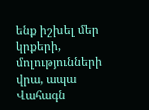ենք իշխել մեր կրքերի, մոլությունների վրա, ապա Վահագն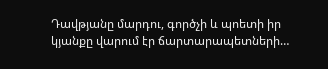Դավթյանը մարդու, գործչի և պոետի իր կյանքը վարում էր ճարտարապետների…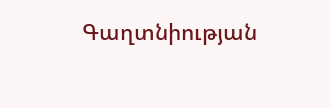Գաղտնիության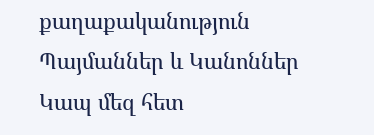քաղաքականություն
Պայմաններ և Կանոններ
Կապ մեզ հետ